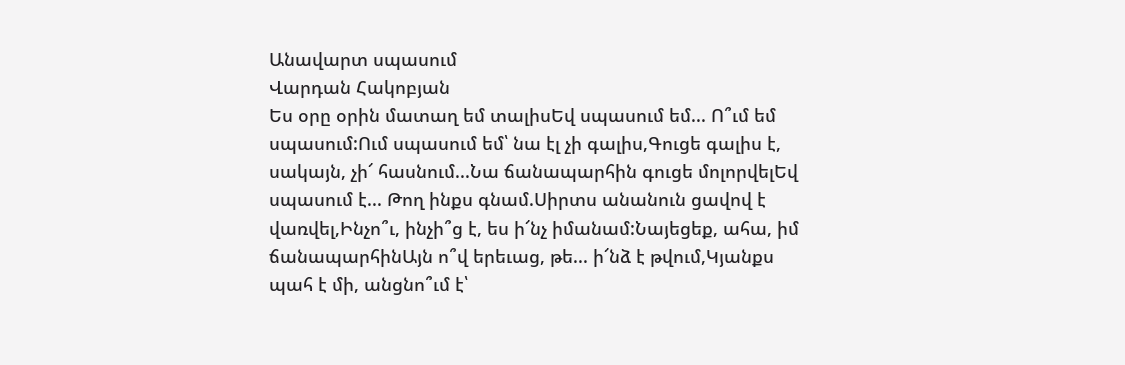Անավարտ սպասում
Վարդան Հակոբյան
Ես օրը օրին մատաղ եմ տալիսԵվ սպասում եմ... Ո՞ւմ եմ սպասում:Ում սպասում եմ՝ նա էլ չի գալիս,Գուցե գալիս է, սակայն, չի՜ հասնում...Նա ճանապարհին գուցե մոլորվելԵվ սպասում է... Թող ինքս գնամ.Սիրտս անանուն ցավով է վառվել,Ինչո՞ւ, ինչի՞ց է, ես ի՜նչ իմանամ:Նայեցեք, ահա, իմ ճանապարհինԱյն ո՞վ երեւաց, թե... ի՜նձ է թվում,Կյանքս պահ է մի, անցնո՞ւմ է՝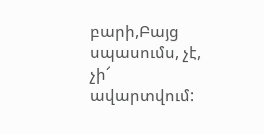բարի,Բայց սպասումս, չէ, չի՜ ավարտվում: